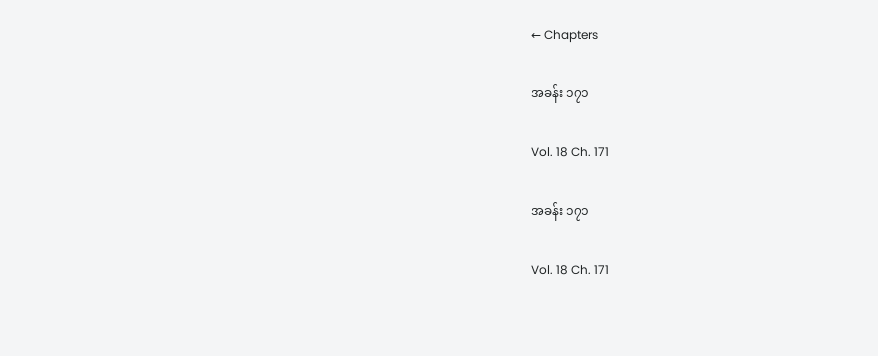← Chapters

အခန်း ၁၇၁

Vol. 18 Ch. 171

အခန်း ၁၇၁

Vol. 18 Ch. 171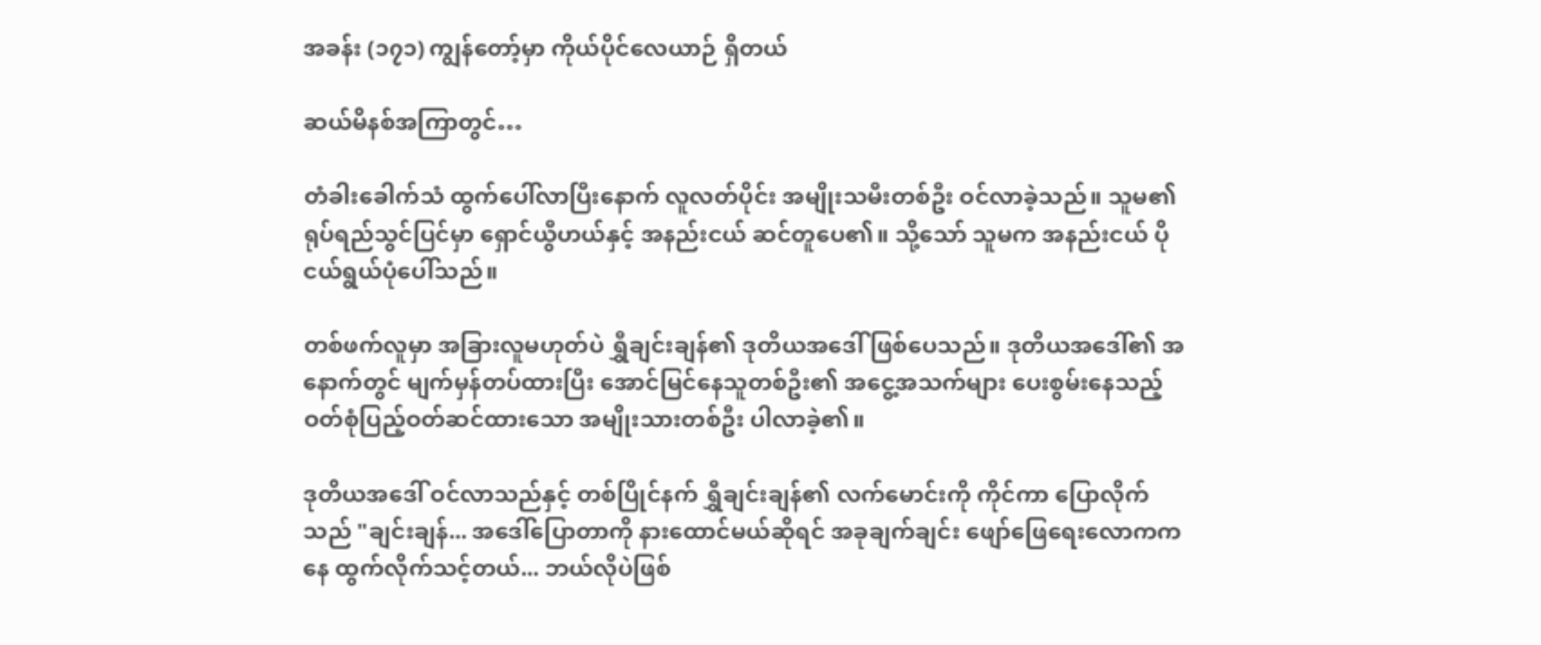အခန်း (၁၇၁) ကျွန်တော့်မှာ ကိုယ်ပိုင်လေယာဉ် ရှိတယ်

ဆယ်မိနစ်အကြာတွင်…

တံခါးခေါက်သံ ထွက်ပေါ်လာပြီးနောက် လူလတ်ပိုင်း အမျိုးသမီးတစ်ဦး ဝင်လာခဲ့သည်။ သူမ၏ ရုပ်ရည်သွင်ပြင်မှာ ရှောင်ယွီဟယ်နှင့် အနည်းငယ် ဆင်တူပေ၏။ သို့သော် သူမက အနည်းငယ် ပိုငယ်ရွယ်ပုံပေါ်သည်။

တစ်ဖက်လူမှာ အခြားလူမဟုတ်ပဲ ရွှီချင်းချန်၏ ဒုတိယအဒေါ် ဖြစ်ပေသည်။ ဒုတိယအဒေါ်၏ အနောက်တွင် မျက်မှန်တပ်ထားပြီး အောင်မြင်နေသူတစ်ဦး၏ အငွေ့အသက်များ ပေးစွမ်းနေသည့် ဝတ်စုံပြည့်ဝတ်ဆင်ထားသော အမျိုးသားတစ်ဦး ပါလာခဲ့၏။

ဒုတိယအဒေါ် ဝင်လာသည်နှင့် တစ်ပြိုင်နက် ရွှီချင်းချန်၏ လက်မောင်းကို ကိုင်ကာ ပြောလိုက်သည် "ချင်းချန်... အဒေါ်ပြောတာကို နားထောင်မယ်ဆိုရင် အခုချက်ချင်း ဖျော်ဖြေရေးလောကကနေ ထွက်လိုက်သင့်တယ်... ဘယ်လိုပဲဖြစ်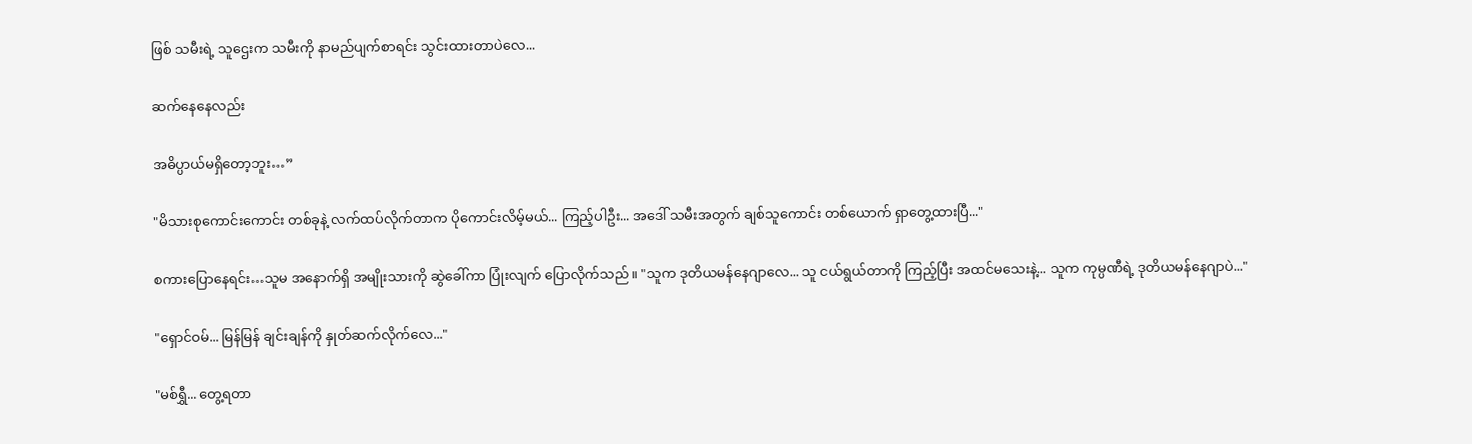ဖြစ် သမီးရဲ့ သူဌေးက သမီးကို နာမည်ပျက်စာရင်း သွင်းထားတာပဲလေ...

ဆက်နေနေလည်း

အဓိပ္ပာယ်မရှိတော့ဘူး…”

"မိသားစုကောင်းကောင်း တစ်ခုနဲ့ လက်ထပ်လိုက်တာက ပိုကောင်းလိမ့်မယ်... ကြည့်ပါဦး... အဒေါ် သမီးအတွက် ချစ်သူကောင်း တစ်ယောက် ရှာတွေ့ထားပြီ..."

စကားပြောနေရင်း…သူမ အနောက်ရှိ အမျိုးသားကို ဆွဲခေါ်ကာ ပြုံးလျက် ပြောလိုက်သည်။ "သူက ဒုတိယမန်နေဂျာလေ... သူ ငယ်ရွယ်တာကို ကြည့်ပြီး အထင်မသေးနဲ့... သူက ကုမ္ပဏီရဲ့ ဒုတိယမန်နေဂျာပဲ..."

"ရှောင်ဝမ်... မြန်မြန် ချင်းချန်ကို နှုတ်ဆက်လိုက်လေ..."

"မစ်ရွှီ... တွေ့ရတာ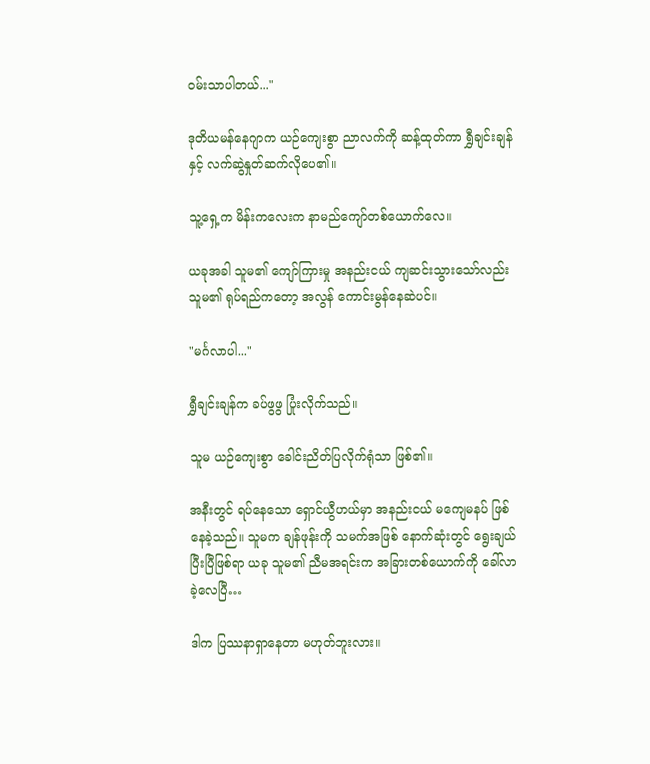ဝမ်းသာပါတယ်..."

ဒုတိယမန်နေဂျာက ယဉ်ကျေးစွာ ညာလက်ကို ဆန့်ထုတ်ကာ ရွှီချင်းချန်နှင့် လက်ဆွဲနှုတ်ဆက်လိုပေ၏။

သူ့ရှေ့က မိန်းကလေးက နာမည်ကျော်တစ်ယောက်လေ။

ယခုအခါ သူမ၏ ကျော်ကြားမှု အနည်းငယ် ကျဆင်းသွားသော်လည်း သူမ၏ ရုပ်ရည်ကတော့ အလွန် ကောင်းမွန်နေဆဲပင်။

"မင်္ဂလာပါ..."

ရွှီချင်းချန်က ခပ်ဖွဖွ ပြုံးလိုက်သည်။

သူမ ယဉ်ကျေးစွာ ခေါင်းညိတ်ပြလိုက်ရုံသာ ဖြစ်၏။

အနီးတွင် ရပ်နေသော ရှောင်ယွီဟယ်မှာ အနည်းငယ် မကျေမနပ် ဖြစ်နေခဲ့သည်။ သူမက ချန်ဖုန်းကို သမက်အဖြစ် နောက်ဆုံးတွင် ရွေးချယ်ပြီးပြီဖြစ်ရာ ယခု သူမ၏ ညီမအရင်းက အခြားတစ်ယောက်ကို ခေါ်လာခဲ့လေပြီ…

ဒါက ပြဿနာရှာနေတာ မဟုတ်ဘူးလား။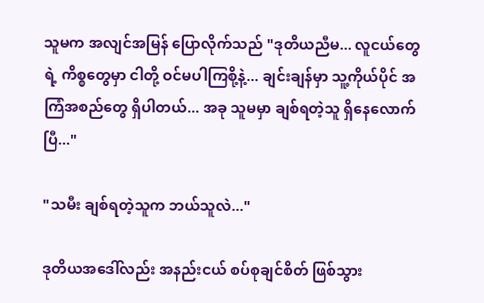သူမက အလျင်အမြန် ပြောလိုက်သည် "ဒုတိယညီမ... လူငယ်တွေရဲ့ ကိစ္စတွေမှာ ငါတို့ ဝင်မပါကြစို့နဲ့... ချင်းချန်မှာ သူ့ကိုယ်ပိုင် အကြံအစည်တွေ ရှိပါတယ်... အခု သူမမှာ ချစ်ရတဲ့သူ ရှိနေလောက်ပြီ..."

"သမီး ချစ်ရတဲ့သူက ဘယ်သူလဲ..."

ဒုတိယအဒေါ်လည်း အနည်းငယ် စပ်စုချင်စိတ် ဖြစ်သွား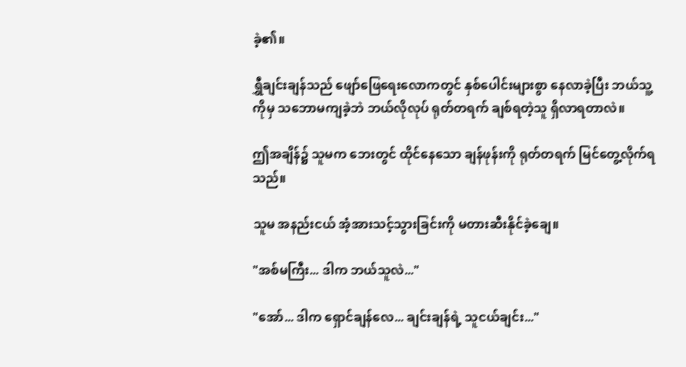ခဲ့၏။

ရွှီချင်းချန်သည် ဖျော်ဖြေရေးလောကတွင် နှစ်ပေါင်းများစွာ နေလာခဲ့ပြီး ဘယ်သူ့ကိုမှ သဘောမကျခဲ့ဘဲ ဘယ်လိုလုပ် ရုတ်တရက် ချစ်ရတဲ့သူ ရှိလာရတာလဲ။

ဤအချိန်၌ သူမက ဘေးတွင် ထိုင်နေသော ချန်ဖုန်းကို ရုတ်တရက် မြင်တွေ့လိုက်ရသည်။

သူမ အနည်းငယ် အံ့အားသင့်သွားခြင်းကို မတားဆီးနိုင်ခဲ့ချေ။

"အစ်မကြီး... ဒါက ဘယ်သူလဲ..."

"အော်... ဒါက ရှောင်ချန်လေ... ချင်းချန်ရဲ့ သူငယ်ချင်း..."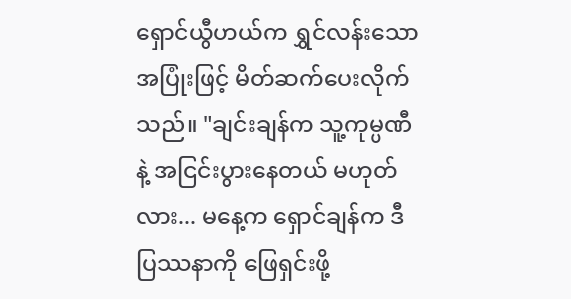ရှောင်ယွီဟယ်က ရွှင်လန်းသော အပြုံးဖြင့် မိတ်ဆက်ပေးလိုက်သည်။ "ချင်းချန်က သူ့ကုမ္ပဏီနဲ့ အငြင်းပွားနေတယ် မဟုတ်လား... မနေ့က ရှောင်ချန်က ဒီပြဿနာကို ဖြေရှင်းဖို့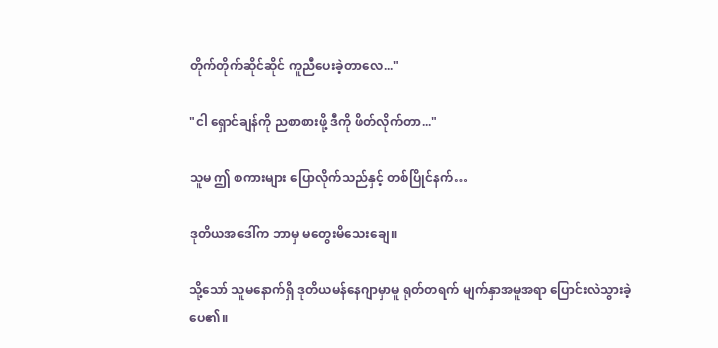တိုက်တိုက်ဆိုင်ဆိုင် ကူညီပေးခဲ့တာလေ..."

"ငါ ရှောင်ချန်ကို ညစာစားဖို့ ဒီကို ဖိတ်လိုက်တာ..."

သူမ ဤ စကားများ ပြောလိုက်သည်နှင့် တစ်ပြိုင်နက်…

ဒုတိယအဒေါ်က ဘာမှ မတွေးမိသေးချေ။

သို့သော် သူမနောက်ရှိ ဒုတိယမန်နေဂျာမှာမူ ရုတ်တရက် မျက်နှာအမူအရာ ပြောင်းလဲသွားခဲ့ပေ၏။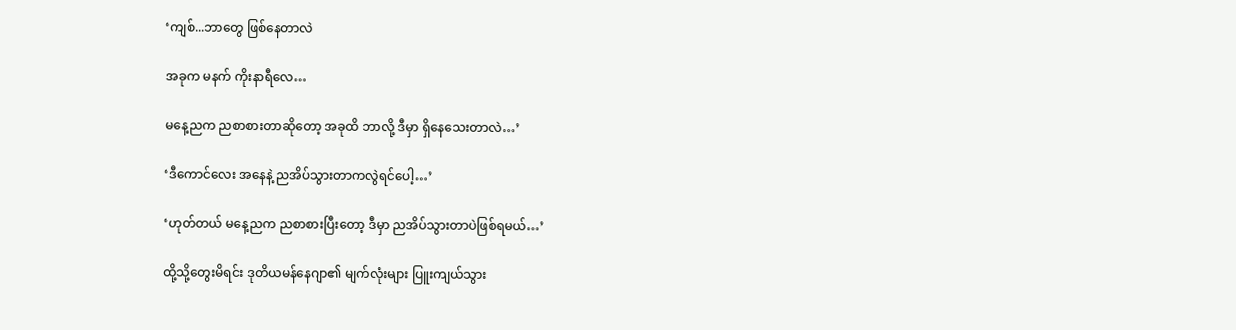‘ကျစ်...ဘာတွေ ဖြစ်နေတာလဲ

အခုက မနက် ကိုးနာရီလေ…

မနေ့ညက ညစာစားတာဆိုတော့ အခုထိ ဘာလို့ ဒီမှာ ရှိနေသေးတာလဲ…’

‘ဒီကောင်လေး အနေနဲ့ ညအိပ်သွားတာကလွဲရင်ပေါ့…’

‘ဟုတ်တယ် မနေ့ညက ညစာစားပြီးတော့ ဒီမှာ ညအိပ်သွားတာပဲဖြစ်ရမယ်…’

ထို့သို့တွေးမိရင်း ဒုတိယမန်နေဂျာ၏ မျက်လုံးများ ပြူးကျယ်သွား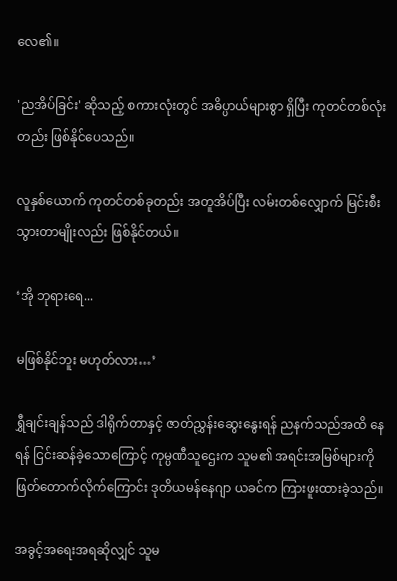လေ၏။

'ညအိပ်ခြင်း' ဆိုသည့် စကားလုံးတွင် အဓိပ္ပာယ်များစွာ ရှိပြီး ကုတင်တစ်လုံးတည်း ဖြစ်နိုင်ပေသည်။

လူနှစ်ယောက် ကုတင်တစ်ခုတည်း အတူအိပ်ပြီး လမ်းတစ်လျှောက် မြင်းစီးသွားတာမျိုးလည်း ဖြစ်နိုင်တယ်။

‘အို ဘုရားရေ...

မဖြစ်နိုင်ဘူး မဟုတ်လား…’

ရွှီချင်းချန်သည် ဒါရိုက်တာနှင့် ဇာတ်ညွှန်းဆွေးနွေးရန် ညနက်သည်အထိ နေရန် ငြင်းဆန်ခဲ့သောကြောင့် ကုမ္ပဏီသူဌေးက သူမ၏ အရင်းအမြစ်များကို ဖြတ်တောက်လိုက်ကြောင်း ဒုတိယမန်နေဂျာ ယခင်က ကြားဖူးထားခဲ့သည်။

အခွင့်အရေးအရဆိုလျှင် သူမ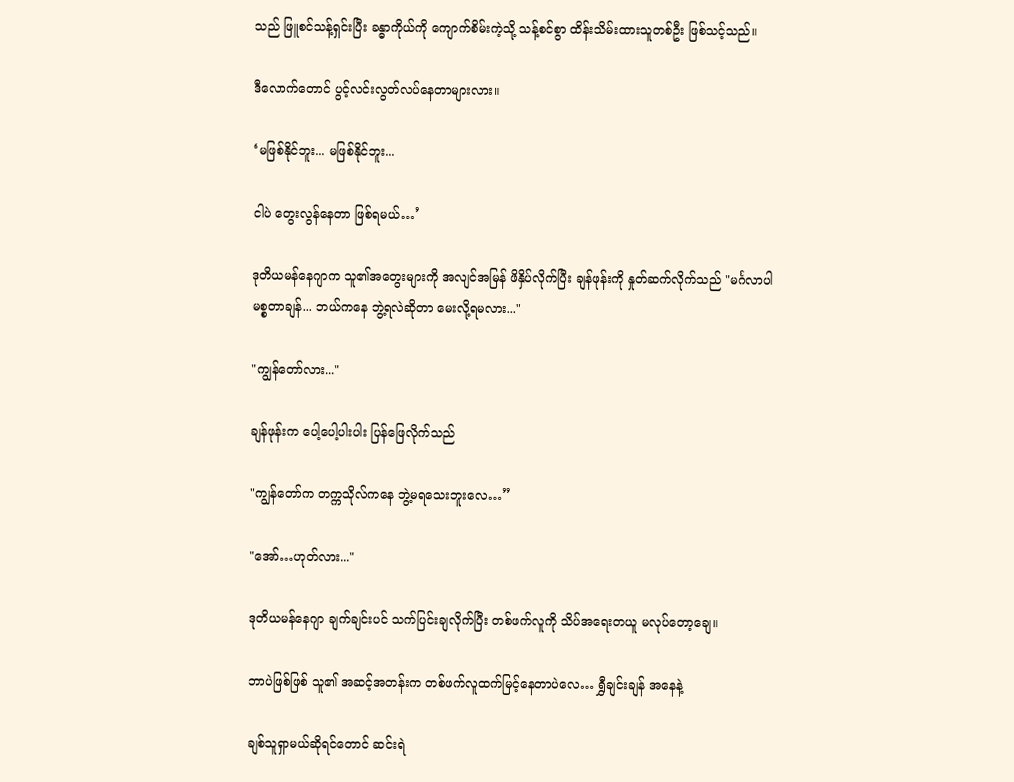သည် ဖြူစင်သန့်ရှင်းပြီး ခန္ဓာကိုယ်ကို ကျောက်စိမ်းကဲ့သို့ သန့်စင်စွာ ထိန်းသိမ်းထားသူတစ်ဦး ဖြစ်သင့်သည်။

ဒီလောက်တောင် ပွင့်လင်းလွတ်လပ်နေတာများလား။

‘မဖြစ်နိုင်ဘူး... မဖြစ်နိုင်ဘူး...

ငါပဲ တွေးလွန်နေတာ ဖြစ်ရမယ်…’

ဒုတိယမန်နေဂျာက သူ၏အတွေးများကို အလျင်အမြန် ဖိနှိပ်လိုက်ပြီး ချန်ဖုန်းကို နှုတ်ဆက်လိုက်သည် "မင်္ဂလာပါ မစ္စတာချန်... ဘယ်ကနေ ဘွဲ့ရလဲဆိုတာ မေးလို့ရမလား..."

"ကျွန်တော်လား..."

ချန်ဖုန်းက ပေါ့ပေါ့ပါးပါး ပြန်ဖြေလိုက်သည်

"ကျွန်တော်က တက္ကသိုလ်ကနေ ဘွဲ့မရသေးဘူးလေ…”

"အော်…ဟုတ်လား..."

ဒုတိယမန်နေဂျာ ချက်ချင်းပင် သက်ပြင်းချလိုက်ပြီး တစ်ဖက်လူကို သိပ်အရေးတယူ မလုပ်တော့ချေ။

ဘာပဲဖြစ်ဖြစ် သူ၏ အဆင့်အတန်းက တစ်ဖက်လူထက်မြင့်နေတာပဲလေ… ရွှီချင်းချန် အနေနဲ့

ချစ်သူရှာမယ်ဆိုရင်တောင် ဆင်းရဲ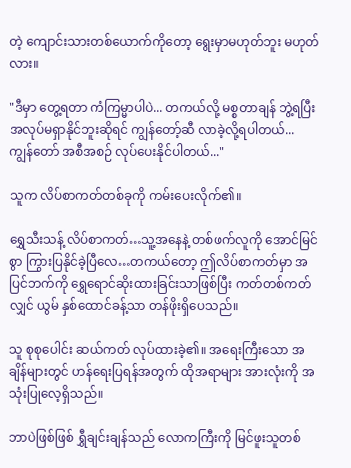တဲ့ ကျောင်းသားတစ်ယောက်ကိုတော့ ရွေးမှာမဟုတ်ဘူး မဟုတ်လား။

"ဒီမှာ တွေ့ရတာ ကံကြမ္မာပါပဲ... တကယ်လို့ မစ္စတာချန် ဘွဲ့ရပြီး အလုပ်မရှာနိုင်ဘူးဆိုရင် ကျွန်တော့်ဆီ လာခဲ့လို့ရပါတယ်... ကျွန်တော် အစီအစဉ် လုပ်ပေးနိုင်ပါတယ်..."

သူက လိပ်စာကတ်တစ်ခုကို ကမ်းပေးလိုက်၏။

ရွှေသီးသန့် လိပ်စာကတ်…သူ့အနေနဲ့ တစ်ဖက်လူကို အောင်မြင်စွာ ကြွားပြနိုင်ခဲ့ပြီလေ…တကယ်တော့ ဤလိပ်စာကတ်မှာ အပြင်ဘက်ကို ရွှေရောင်ဆိုးထားခြင်းသာဖြစ်ပြီး ကတ်တစ်ကတ်လျှင် ယွမ် နှစ်ထောင်ခန့်သာ တန်ဖိုးရှိပေသည်။

သူ စုစုပေါင်း ဆယ်ကတ် လုပ်ထားခဲ့၏။ အရေးကြီးသော အချိန်များတွင် ဟန်ရေးပြရန်အတွက် ထိုအရာများ အားလုံးကို အသုံးပြုလေ့ရှိသည်။

ဘာပဲဖြစ်ဖြစ် ရွှီချင်းချန်သည် လောကကြီးကို မြင်ဖူးသူတစ်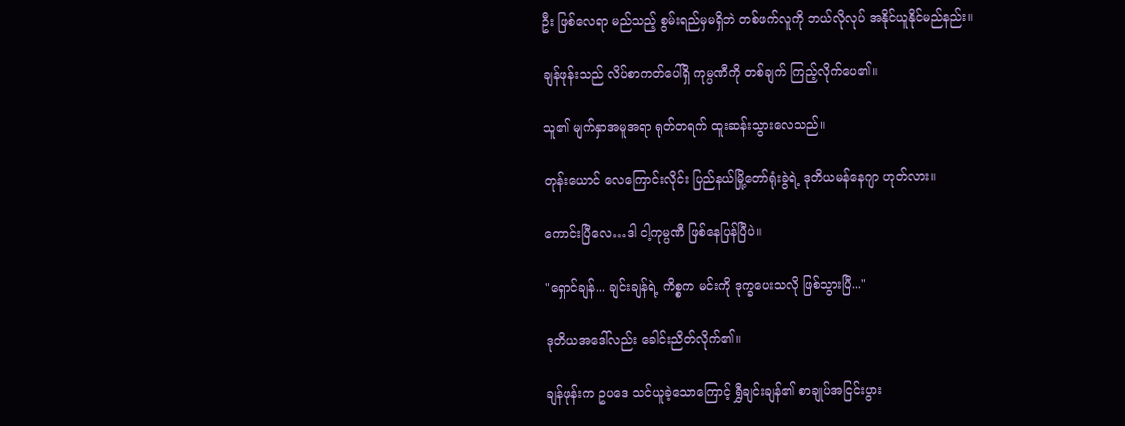ဦး ဖြစ်လေရာ မည်သည့် စွမ်းရည်မှမရှိဘဲ တစ်ဖက်လူကို ဘယ်လိုလုပ် အနိုင်ယူနိုင်မည်နည်း။

ချန်ဖုန်းသည် လိပ်စာကတ်ပေါ်ရှိ ကုမ္ပဏီကို တစ်ချက် ကြည့်လိုက်ပေ၏။

သူ၏ မျက်နှာအမူအရာ ရုတ်တရက် ထူးဆန်းသွားလေသည်။

တုန်းယောင် လေကြောင်းလိုင်း ပြည်နယ်မြို့တော်ရုံးခွဲရဲ့ ဒုတိယမန်နေဂျာ ဟုတ်လား။

ကောင်းပြီလေ…ဒါ ငါ့ကုမ္ပဏီ ဖြစ်နေပြန်ပြီပဲ။

"ရှောင်ချန်... ချင်းချန်ရဲ့ ကိစ္စက မင်းကို ဒုက္ခပေးသလို ဖြစ်သွားပြီ..."

ဒုတိယအဒေါ်လည်း ခေါင်းညိတ်လိုက်၏။

ချန်ဖုန်းက ဥပဒေ သင်ယူခဲ့သောကြောင့် ရွှီချင်းချန်၏ စာချုပ်အငြင်းပွား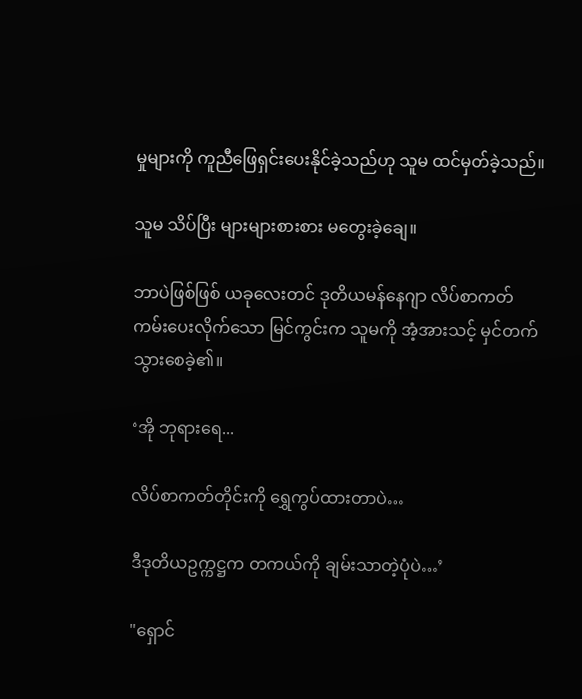မှုများကို ကူညီဖြေရှင်းပေးနိုင်ခဲ့သည်ဟု သူမ ထင်မှတ်ခဲ့သည်။

သူမ သိပ်ပြီး များများစားစား မတွေးခဲ့ချေ။

ဘာပဲဖြစ်ဖြစ် ယခုလေးတင် ဒုတိယမန်နေဂျာ လိပ်စာကတ် ကမ်းပေးလိုက်သော မြင်ကွင်းက သူမကို အံ့အားသင့် မှင်တက်သွားစေခဲ့၏။

‘အို ဘုရားရေ...

လိပ်စာကတ်တိုင်းကို ရွှေကွပ်ထားတာပဲ…

ဒီဒုတိယဥက္ကဋ္ဌက တကယ်ကို ချမ်းသာတဲ့ပုံပဲ…’

"ရှောင်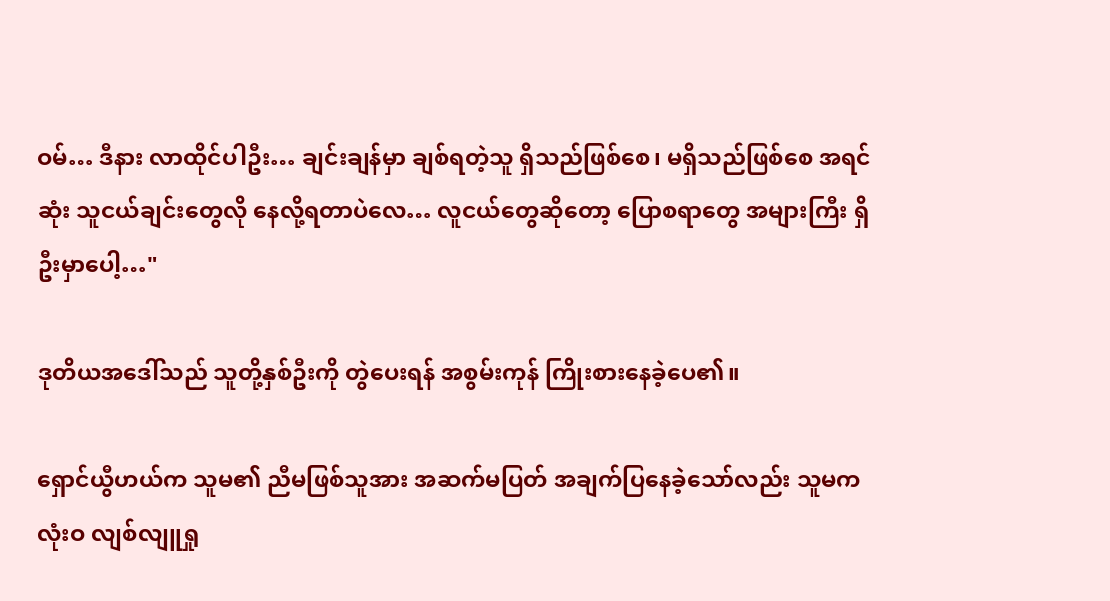ဝမ်… ဒီနား လာထိုင်ပါဦး… ချင်းချန်မှာ ချစ်ရတဲ့သူ ရှိသည်ဖြစ်စေ၊ မရှိသည်ဖြစ်စေ အရင်ဆုံး သူငယ်ချင်းတွေလို နေလို့ရတာပဲလေ… လူငယ်တွေဆိုတော့ ပြောစရာတွေ အများကြီး ရှိဦးမှာပေါ့…"

ဒုတိယအဒေါ်သည် သူတို့နှစ်ဦးကို တွဲပေးရန် အစွမ်းကုန် ကြိုးစားနေခဲ့ပေ၏။

ရှောင်ယွီဟယ်က သူမ၏ ညီမဖြစ်သူအား အဆက်မပြတ် အချက်ပြနေခဲ့သော်လည်း သူမက လုံးဝ လျစ်လျူရှု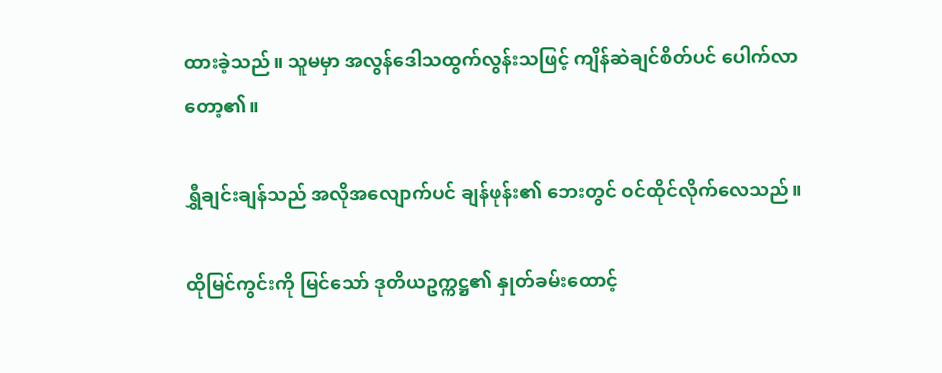ထားခဲ့သည်။ သူမမှာ အလွန်ဒေါသထွက်လွန်းသဖြင့် ကျိန်ဆဲချင်စိတ်ပင် ပေါက်လာတော့၏။

ရွှီချင်းချန်သည် အလိုအလျောက်ပင် ချန်ဖုန်း၏ ဘေးတွင် ဝင်ထိုင်လိုက်လေသည်။

ထိုမြင်ကွင်းကို မြင်သော် ဒုတိယဥက္ကဋ္ဌ၏ နှုတ်ခမ်းထောင့်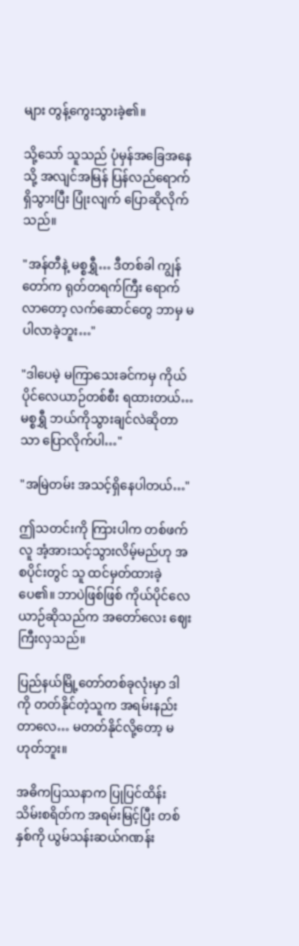များ တွန့်ကွေးသွားခဲ့၏။

သို့သော် သူသည် ပုံမှန်အခြေအနေသို့ အလျင်အမြန် ပြန်လည်ရောက်ရှိသွားပြီး ပြုံးလျက် ပြောဆိုလိုက်သည်။

"အန်တီနဲ့ မစ္စရွှီ… ဒီတစ်ခါ ကျွန်တော်က ရုတ်တရက်ကြီး ရောက်လာတော့ လက်ဆောင်တွေ ဘာမှ မပါလာခဲ့ဘူး…"

"ဒါပေမဲ့ မကြာသေးခင်ကမှ ကိုယ်ပိုင်လေယာဉ်တစ်စီး ရထားတယ်… မစ္စရွှီ ဘယ်ကိုသွားချင်လဲဆိုတာသာ ပြောလိုက်ပါ…"

"အမြဲတမ်း အသင့်ရှိနေပါတယ်…"

ဤသတင်းကို ကြားပါက တစ်ဖက်လူ အံ့အားသင့်သွားလိမ့်မည်ဟု အစပိုင်းတွင် သူ ထင်မှတ်ထားခဲ့ပေ၏။ ဘာပဲဖြစ်ဖြစ် ကိုယ်ပိုင်လေယာဉ်ဆိုသည်က အတော်လေး ဈေးကြီးလှသည်။

ပြည်နယ်မြို့တော်တစ်ခုလုံးမှာ ဒါကို တတ်နိုင်တဲ့သူက အရမ်းနည်းတာလေ… မတတ်နိုင်လို့တော့ မဟုတ်ဘူး။

အဓိကပြဿနာက ပြုပြင်ထိန်းသိမ်းစရိတ်က အရမ်းမြင့်ပြီး တစ်နှစ်ကို ယွမ်သန်းဆယ်ဂဏန်း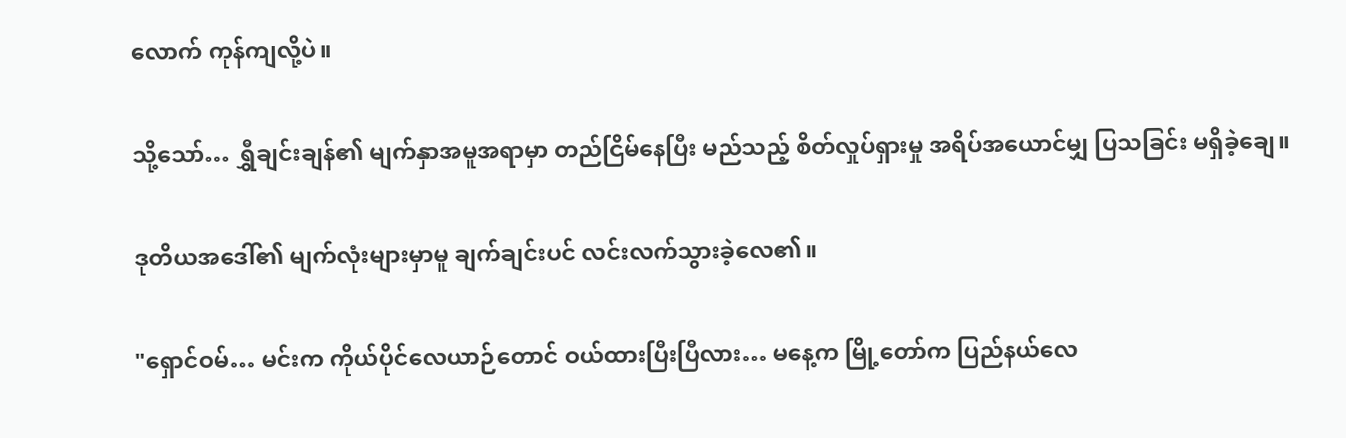လောက် ကုန်ကျလို့ပဲ။

သို့သော်… ရွှီချင်းချန်၏ မျက်နှာအမူအရာမှာ တည်ငြိမ်နေပြီး မည်သည့် စိတ်လှုပ်ရှားမှု အရိပ်အယောင်မျှ ပြသခြင်း မရှိခဲ့ချေ။

ဒုတိယအဒေါ်၏ မျက်လုံးများမှာမူ ချက်ချင်းပင် လင်းလက်သွားခဲ့လေ၏။

"ရှောင်ဝမ်… မင်းက ကိုယ်ပိုင်လေယာဉ်တောင် ဝယ်ထားပြီးပြီလား… မနေ့က မြို့တော်က ပြည်နယ်လေ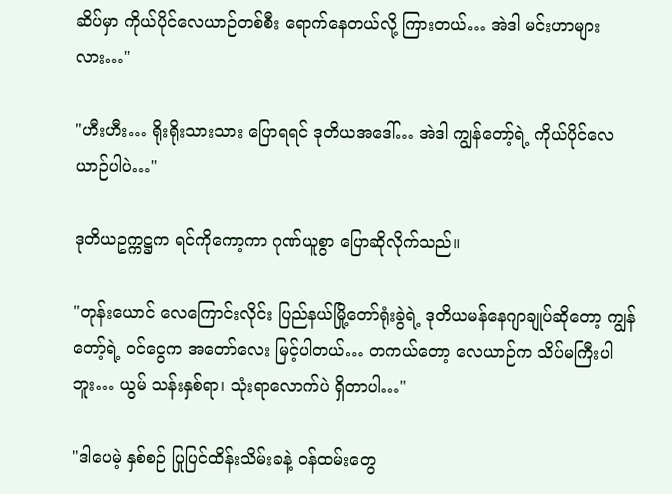ဆိပ်မှာ ကိုယ်ပိုင်လေယာဉ်တစ်စီး ရောက်နေတယ်လို့ ကြားတယ်… အဲဒါ မင်းဟာများလား…"

"ဟီးဟီး… ရိုးရိုးသားသား ပြောရရင် ဒုတိယအဒေါ်… အဲဒါ ကျွန်တော့်ရဲ့ ကိုယ်ပိုင်လေယာဉ်ပါပဲ…"

ဒုတိယဥက္ကဋ္ဌက ရင်ကိုကော့ကာ ဂုဏ်ယူစွာ ပြောဆိုလိုက်သည်။

"တုန်းယောင် လေကြောင်းလိုင်း ပြည်နယ်မြို့တော်ရုံးခွဲရဲ့ ဒုတိယမန်နေဂျာချုပ်ဆိုတော့ ကျွန်တော့်ရဲ့ ဝင်ငွေက အတော်လေး မြင့်ပါတယ်… တကယ်တော့ လေယာဉ်က သိပ်မကြီးပါဘူး… ယွမ် သန်းနှစ်ရာ၊ သုံးရာလောက်ပဲ ရှိတာပါ…"

"ဒါပေမဲ့ နှစ်စဉ် ပြုပြင်ထိန်းသိမ်းခနဲ့ ဝန်ထမ်းတွေ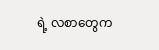ရဲ့ လစာတွေက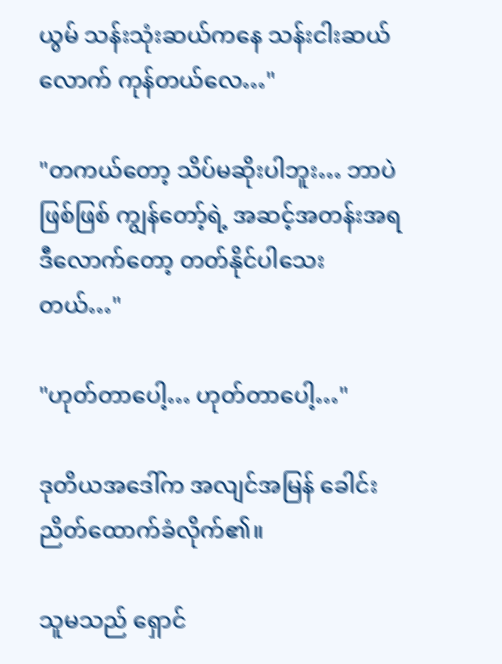ယွမ် သန်းသုံးဆယ်ကနေ သန်းငါးဆယ်လောက် ကုန်တယ်လေ…"

"တကယ်တော့ သိပ်မဆိုးပါဘူး… ဘာပဲဖြစ်ဖြစ် ကျွန်တော့်ရဲ့ အဆင့်အတန်းအရ ဒီလောက်တော့ တတ်နိုင်ပါသေးတယ်…"

"ဟုတ်တာပေါ့… ဟုတ်တာပေါ့…"

ဒုတိယအဒေါ်က အလျင်အမြန် ခေါင်းညိတ်ထောက်ခံလိုက်၏။

သူမသည် ရှောင်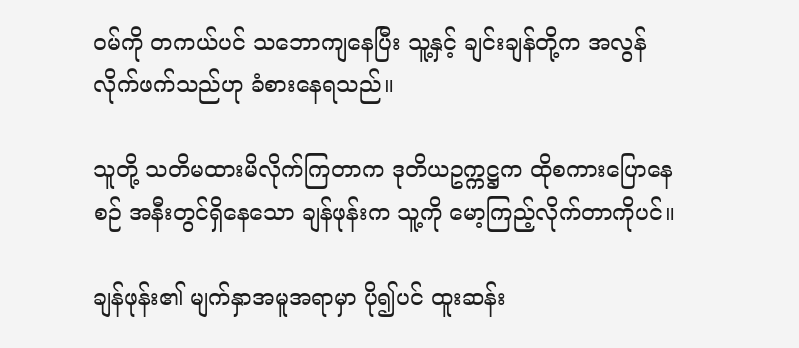ဝမ်ကို တကယ်ပင် သဘောကျနေပြီး သူ့နှင့် ချင်းချန်တို့က အလွန်လိုက်ဖက်သည်ဟု ခံစားနေရသည်။

သူတို့ သတိမထားမိလိုက်ကြတာက ဒုတိယဥက္ကဋ္ဌက ထိုစကားပြောနေစဉ် အနီးတွင်ရှိနေသော ချန်ဖုန်းက သူ့ကို မော့ကြည့်လိုက်တာကိုပင်။

ချန်ဖုန်း၏ မျက်နှာအမူအရာမှာ ပို၍ပင် ထူးဆန်း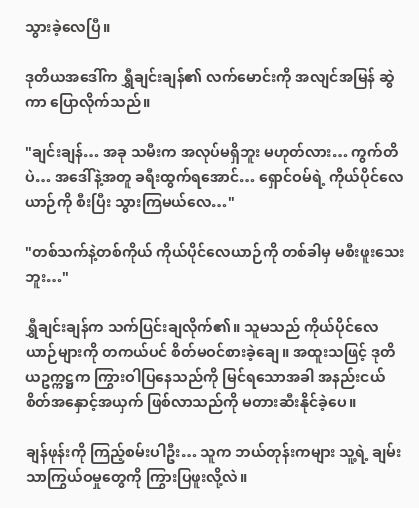သွားခဲ့လေပြီ။

ဒုတိယအဒေါ်က ရွှီချင်းချန်၏ လက်မောင်းကို အလျင်အမြန် ဆွဲကာ ပြောလိုက်သည်။

"ချင်းချန်… အခု သမီးက အလုပ်မရှိဘူး မဟုတ်လား… ကွက်တိပဲ… အဒေါ်နဲ့အတူ ခရီးထွက်ရအောင်… ရှောင်ဝမ်ရဲ့ ကိုယ်ပိုင်လေယာဉ်ကို စီးပြီး သွားကြမယ်လေ…"

"တစ်သက်နဲ့တစ်ကိုယ် ကိုယ်ပိုင်လေယာဉ်ကို တစ်ခါမှ မစီးဖူးသေးဘူး…"

ရွှီချင်းချန်က သက်ပြင်းချလိုက်၏။ သူမသည် ကိုယ်ပိုင်လေယာဉ်များကို တကယ်ပင် စိတ်မဝင်စားခဲ့ချေ။ အထူးသဖြင့် ဒုတိယဥက္ကဋ္ဌက ကြွားဝါပြနေသည်ကို မြင်ရသောအခါ အနည်းငယ် စိတ်အနှောင့်အယှက် ဖြစ်လာသည်ကို မတားဆီးနိုင်ခဲ့ပေ။

ချန်ဖုန်းကို ကြည့်စမ်းပါဦး… သူက ဘယ်တုန်းကများ သူ့ရဲ့ ချမ်းသာကြွယ်ဝမှုတွေကို ကြွားပြဖူးလို့လဲ။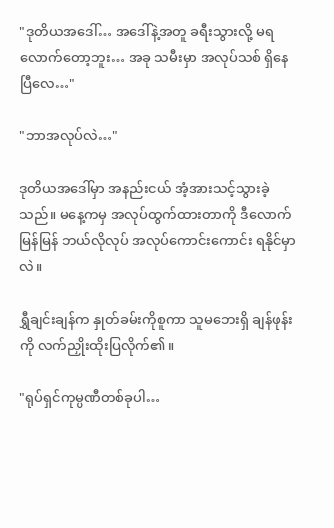"ဒုတိယအဒေါ်… အဒေါ်နဲ့အတူ ခရီးသွားလို့ မရလောက်တော့ဘူး… အခု သမီးမှာ အလုပ်သစ် ရှိနေပြီလေ…"

"ဘာအလုပ်လဲ…"

ဒုတိယအဒေါ်မှာ အနည်းငယ် အံ့အားသင့်သွားခဲ့သည်။ မနေ့ကမှ အလုပ်ထွက်ထားတာကို ဒီလောက်မြန်မြန် ဘယ်လိုလုပ် အလုပ်ကောင်းကောင်း ရနိုင်မှာလဲ။

ရွှီချင်းချန်က နှုတ်ခမ်းကိုစူကာ သူမဘေးရှိ ချန်ဖုန်းကို လက်ညှိုးထိုးပြလိုက်၏။

"ရုပ်ရှင်ကုမ္ပဏီတစ်ခုပါ…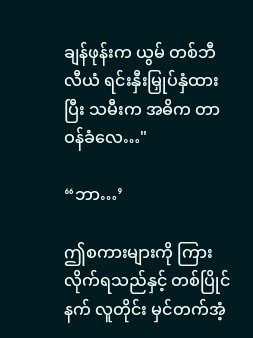ချန်ဖုန်းက ယွမ် တစ်ဘီလီယံ ရင်းနှီးမြှုပ်နှံထားပြီး သမီးက အဓိက တာဝန်ခံလေ…"

“ဘာ…’

ဤစကားများကို ကြားလိုက်ရသည်နှင့် တစ်ပြိုင်နက် လူတိုင်း မှင်တက်အံ့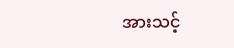အားသင့်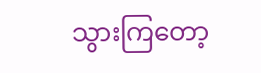သွားကြတော့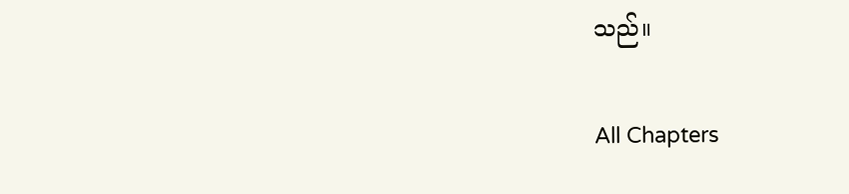သည်။

All Chapters